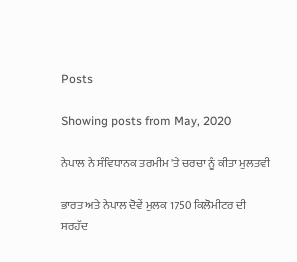Posts

Showing posts from May, 2020

ਨੇਪਾਲ ਨੇ ਸੰਵਿਧਾਨਕ ਤਰਮੀਮ 'ਤੇ ਚਰਚਾ ਨੂੰ ਕੀਤਾ ਮੁਲਤਵੀ

ਭਾਰਤ ਅਤੇ ਨੇਪਾਲ ਦੋਵੇਂ ਮੁਲਕ 1750 ਕਿਲੋਮੀਟਰ ਦੀ ਸਰਹੱਦ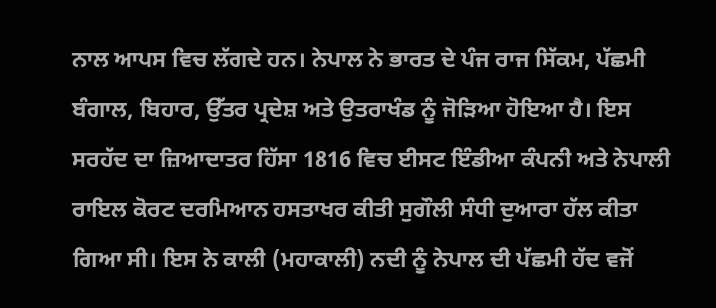ਨਾਲ ਆਪਸ ਵਿਚ ਲੱਗਦੇ ਹਨ। ਨੇਪਾਲ ਨੇ ਭਾਰਤ ਦੇ ਪੰਜ ਰਾਜ ਸਿੱਕਮ, ਪੱਛਮੀ ਬੰਗਾਲ, ਬਿਹਾਰ, ਉੱਤਰ ਪ੍ਰਦੇਸ਼ ਅਤੇ ਉਤਰਾਖੰਡ ਨੂੰ ਜੋੜਿਆ ਹੋਇਆ ਹੈ। ਇਸ ਸਰਹੱਦ ਦਾ ਜ਼ਿਆਦਾਤਰ ਹਿੱਸਾ 1816 ਵਿਚ ਈਸਟ ਇੰਡੀਆ ਕੰਪਨੀ ਅਤੇ ਨੇਪਾਲੀ ਰਾਇਲ ਕੋਰਟ ਦਰਮਿਆਨ ਹਸਤਾਖਰ ਕੀਤੀ ਸੁਗੌਲੀ ਸੰਧੀ ਦੁਆਰਾ ਹੱਲ ਕੀਤਾ ਗਿਆ ਸੀ। ਇਸ ਨੇ ਕਾਲੀ (ਮਹਾਕਾਲੀ) ਨਦੀ ਨੂੰ ਨੇਪਾਲ ਦੀ ਪੱਛਮੀ ਹੱਦ ਵਜੋਂ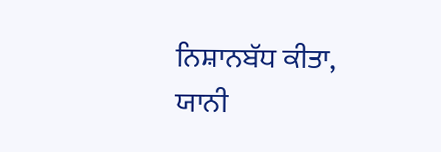ਨਿਸ਼ਾਨਬੱਧ ਕੀਤਾ, ਯਾਨੀ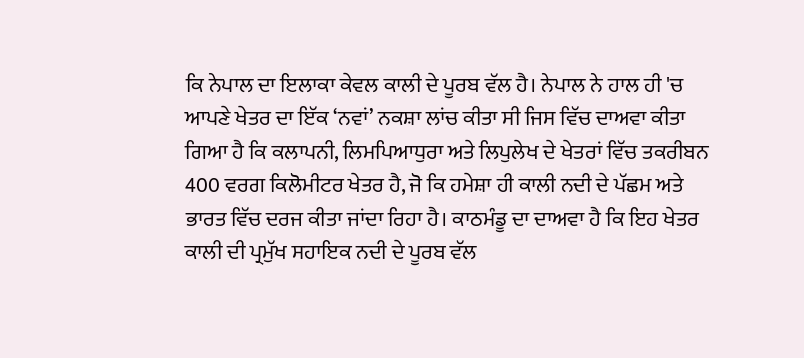ਕਿ ਨੇਪਾਲ ਦਾ ਇਲਾਕਾ ਕੇਵਲ ਕਾਲੀ ਦੇ ਪੂਰਬ ਵੱਲ ਹੈ। ਨੇਪਾਲ ਨੇ ਹਾਲ ਹੀ 'ਚ ਆਪਣੇ ਖੇਤਰ ਦਾ ਇੱਕ ‘ਨਵਾਂ’ ਨਕਸ਼ਾ ਲਾਂਚ ਕੀਤਾ ਸੀ ਜਿਸ ਵਿੱਚ ਦਾਅਵਾ ਕੀਤਾ ਗਿਆ ਹੈ ਕਿ ਕਲਾਪਨੀ, ਲਿਮਪਿਆਧੁਰਾ ਅਤੇ ਲਿਪੁਲੇਖ ਦੇ ਖੇਤਰਾਂ ਵਿੱਚ ਤਕਰੀਬਨ 400 ਵਰਗ ਕਿਲੋਮੀਟਰ ਖੇਤਰ ਹੈ, ਜੋ ਕਿ ਹਮੇਸ਼ਾ ਹੀ ਕਾਲੀ ਨਦੀ ਦੇ ਪੱਛਮ ਅਤੇ ਭਾਰਤ ਵਿੱਚ ਦਰਜ ਕੀਤਾ ਜਾਂਦਾ ਰਿਹਾ ਹੈ। ਕਾਠਮੰਡੂ ਦਾ ਦਾਅਵਾ ਹੈ ਕਿ ਇਹ ਖੇਤਰ ਕਾਲੀ ਦੀ ਪ੍ਰਮੁੱਖ ਸਹਾਇਕ ਨਦੀ ਦੇ ਪੂਰਬ ਵੱਲ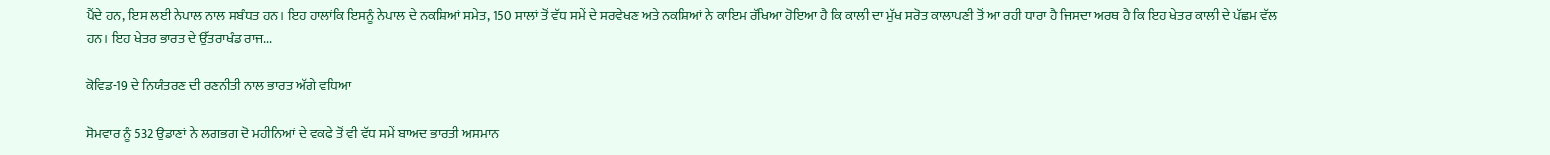ਪੈਂਦੇ ਹਨ, ਇਸ ਲਈ ਨੇਪਾਲ ਨਾਲ ਸਬੰਧਤ ਹਨ। ਇਹ ਹਾਲਾਂਕਿ ਇਸਨੂੰ ਨੇਪਾਲ ਦੇ ਨਕਸ਼ਿਆਂ ਸਮੇਤ, 150 ਸਾਲਾਂ ਤੋਂ ਵੱਧ ਸਮੇਂ ਦੇ ਸਰਵੇਖਣ ਅਤੇ ਨਕਸ਼ਿਆਂ ਨੇ ਕਾਇਮ ਰੱਖਿਆ ਹੋਇਆ ਹੈ ਕਿ ਕਾਲੀ ਦਾ ਮੁੱਖ ਸਰੋਤ ਕਾਲਾਪਣੀ ਤੋਂ ਆ ਰਹੀ ਧਾਰਾ ਹੈ ਜਿਸਦਾ ਅਰਥ ਹੈ ਕਿ ਇਹ ਖੇਤਰ ਕਾਲੀ ਦੇ ਪੱਛਮ ਵੱਲ ਹਨ। ਇਹ ਖੇਤਰ ਭਾਰਤ ਦੇ ਉੱਤਰਾਖੰਡ ਰਾਜ...

ਕੋਵਿਡ-19 ਦੇ ਨਿਯੰਤਰਣ ਦੀ ਰਣਨੀਤੀ ਨਾਲ ਭਾਰਤ ਅੱਗੇ ਵਧਿਆ

ਸੋਮਵਾਰ ਨੂੰ 532 ਉਡਾਣਾਂ ਨੇ ਲਗਭਗ ਦੋ ਮਹੀਨਿਆਂ ਦੇ ਵਕਫੇ ਤੋਂ ਵੀ ਵੱਧ ਸਮੇਂ ਬਾਅਦ ਭਾਰਤੀ ਅਸਮਾਨ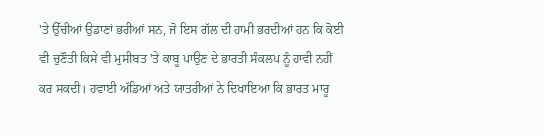'ਤੇ ਉੱਚੀਆਂ ਉਡਾਣਾਂ ਭਰੀਆਂ ਸਨ, ਜੋ ਇਸ ਗੱਲ ਦੀ ਹਾਮੀ ਭਰਦੀਆਂ ਹਨ ਕਿ ਕੋਈ ਵੀ ਚੁਣੌਤੀ ਕਿਸੇ ਵੀ ਮੁਸੀਬਤ 'ਤੇ ਕਾਬੂ ਪਾਉਣ ਦੇ ਭਾਰਤੀ ਸੰਕਲਪ ਨੂੰ ਹਾਵੀ ਨਹੀਂ ਕਰ ਸਕਦੀ। ਹਵਾਈ ਅੱਡਿਆਂ ਅਤੇ ਯਾਤਰੀਆਂ ਨੇ ਦਿਖਾਇਆ ਕਿ ਭਾਰਤ ਮਾਰੂ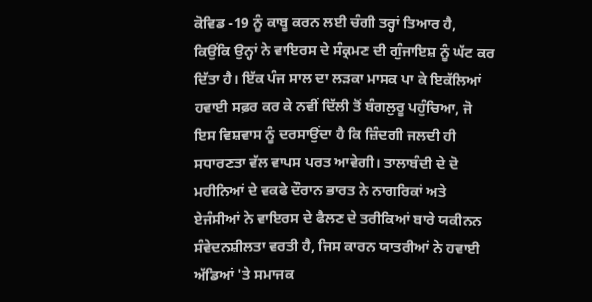ਕੋਵਿਡ -19 ਨੂੰ ਕਾਬੂ ਕਰਨ ਲਈ ਚੰਗੀ ਤਰ੍ਹਾਂ ਤਿਆਰ ਹੈ, ਕਿਉਂਕਿ ਉਨ੍ਹਾਂ ਨੇ ਵਾਇਰਸ ਦੇ ਸੰਕ੍ਰਮਣ ਦੀ ਗੁੰਜਾਇਸ਼ ਨੂੰ ਘੱਟ ਕਰ ਦਿੱਤਾ ਹੈ। ਇੱਕ ਪੰਜ ਸਾਲ ਦਾ ਲੜਕਾ ਮਾਸਕ ਪਾ ਕੇ ਇਕੱਲਿਆਂ ਹਵਾਈ ਸਫ਼ਰ ਕਰ ਕੇ ਨਵੀਂ ਦਿੱਲੀ ਤੋਂ ਬੰਗਲੁਰੂ ਪਹੁੰਚਿਆ, ਜੋ ਇਸ ਵਿਸ਼ਵਾਸ ਨੂੰ ਦਰਸਾਉਂਦਾ ਹੈ ਕਿ ਜ਼ਿੰਦਗੀ ਜਲਦੀ ਹੀ ਸਧਾਰਣਤਾ ਵੱਲ ਵਾਪਸ ਪਰਤ ਆਵੇਗੀ। ਤਾਲਾਬੰਦੀ ਦੇ ਦੋ ਮਹੀਨਿਆਂ ਦੇ ਵਕਫੇ ਦੌਰਾਨ ਭਾਰਤ ਨੇ ਨਾਗਰਿਕਾਂ ਅਤੇ ਏਜੰਸੀਆਂ ਨੇ ਵਾਇਰਸ ਦੇ ਫੈਲਣ ਦੇ ਤਰੀਕਿਆਂ ਬਾਰੇ ਯਕੀਨਨ ਸੰਵੇਦਨਸ਼ੀਲਤਾ ਵਰਤੀ ਹੈ, ਜਿਸ ਕਾਰਨ ਯਾਤਰੀਆਂ ਨੇ ਹਵਾਈ ਅੱਡਿਆਂ 'ਤੇ ਸਮਾਜਕ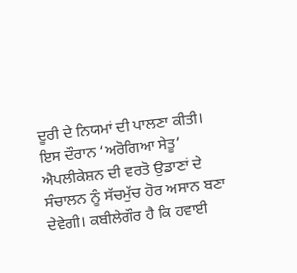ਦੂਰੀ ਦੇ ਨਿਯਮਾਂ ਦੀ ਪਾਲਣਾ ਕੀਤੀ। ਇਸ ਦੌਰਾਨ ‘ਅਰੋਗਿਆ ਸੇਤੂ’ ਐਪਲੀਕੇਸ਼ਨ ਦੀ ਵਰਤੋ ਉਡਾਣਾਂ ਦੇ ਸੰਚਾਲਨ ਨੂੰ ਸੱਚਮੁੱਚ ਹੋਰ ਅਸਾਨ ਬਣਾ ਦੇਵੇਗੀ। ਕਬੀਲੇਗੌਰ ਹੈ ਕਿ ਹਵਾਈ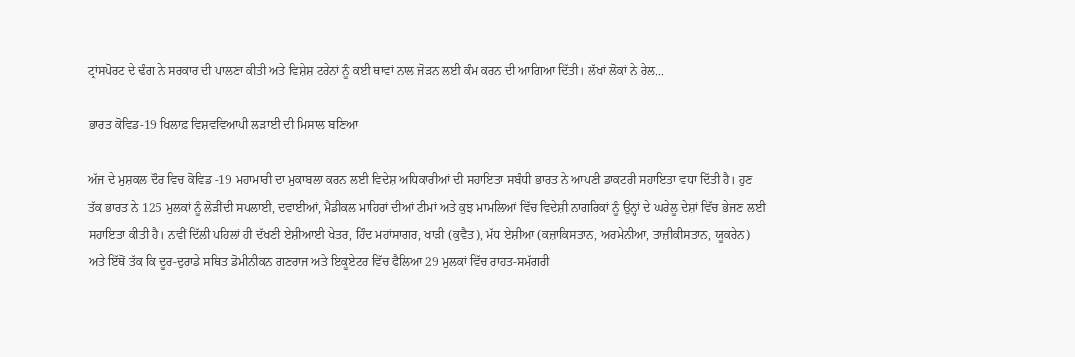ਟ੍ਰਾਂਸਪੋਰਟ ਦੇ ਢੰਗ ਨੇ ਸਰਕਾਰ ਦੀ ਪਾਲਣਾ ਕੀਤੀ ਅਤੇ ਵਿਸ਼ੇਸ਼ ਟਰੇਨਾਂ ਨੂੰ ਕਈ ਥਾਵਾਂ ਨਾਲ ਜੋੜਨ ਲਈ ਕੰਮ ਕਰਨ ਦੀ ਆਗਿਆ ਦਿੱਤੀ। ਲੱਖਾਂ ਲੋਕਾਂ ਨੇ ਰੇਲ...

ਭਾਰਤ ਕੋਵਿਡ-19 ਖਿਲਾਫ਼ ਵਿਸ਼ਵਵਿਆਪੀ ਲੜਾਈ ਦੀ ਮਿਸਾਲ ਬਣਿਆ

ਅੱਜ ਦੇ ਮੁਸ਼ਕਲ ਦੌਰ ਵਿਚ ਕੋਵਿਡ -19 ਮਹਾਮਾਰੀ ਦਾ ਮੁਕਾਬਲਾ ਕਰਨ ਲਈ ਵਿਦੇਸ਼ ਅਧਿਕਾਰੀਆਂ ਦੀ ਸਹਾਇਤਾ ਸਬੰਧੀ ਭਾਰਤ ਨੇ ਆਪਣੀ ਡਾਕਟਰੀ ਸਹਾਇਤਾ ਵਧਾ ਦਿੱਤੀ ਹੈ। ਹੁਣ ਤੱਕ ਭਾਰਤ ਨੇ 125 ਮੁਲਕਾਂ ਨੂੰ ਲੋੜੀਂਦੀ ਸਪਲਾਈ, ਦਵਾਈਆਂ, ਮੈਡੀਕਲ ਮਾਹਿਰਾਂ ਦੀਆਂ ਟੀਮਾਂ ਅਤੇ ਕੁਝ ਮਾਮਲਿਆਂ ਵਿੱਚ ਵਿਦੇਸ਼ੀ ਨਾਗਰਿਕਾਂ ਨੂੰ ਉਨ੍ਹਾਂ ਦੇ ਘਰੇਲੂ ਦੇਸ਼ਾਂ ਵਿੱਚ ਭੇਜਣ ਲਈ ਸਹਾਇਤਾ ਕੀਤੀ ਹੈ। ਨਵੀਂ ਦਿੱਲੀ ਪਹਿਲਾਂ ਹੀ ਦੱਖਣੀ ਏਸ਼ੀਆਈ ਖੇਤਰ, ਹਿੰਦ ਮਹਾਂਸਾਗਰ, ਖਾੜੀ (ਕੁਵੈਤ), ਮੱਧ ਏਸ਼ੀਆ (ਕਜ਼ਾਕਿਸਤਾਨ, ਅਰਮੇਨੀਆ, ਤਾਜ਼ੀਕੀਸਤਾਨ, ਯੂਕਰੇਨ) ਅਤੇ ਇੱਥੋਂ ਤੱਕ ਕਿ ਦੂਰ-ਦੁਰਾਡੇ ਸਥਿਤ ਡੋਮੀਨੀਕਨ ਗਣਰਾਜ ਅਤੇ ਇਕੂਏਟਰ ਵਿੱਚ ਫੈਲਿਆ 29 ਮੁਲਕਾਂ ਵਿੱਚ ਰਾਹਤ-ਸਮੱਗਰੀ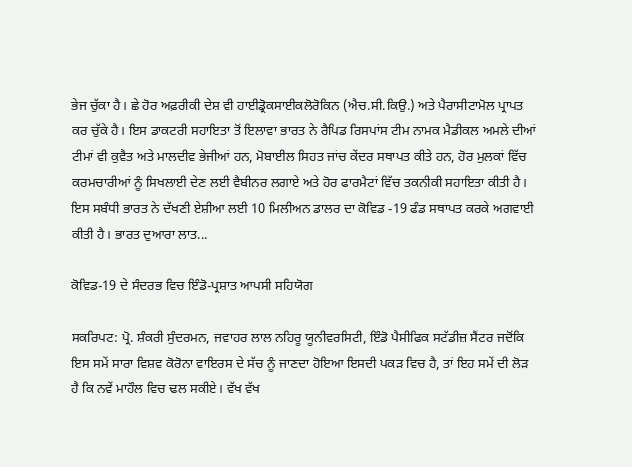ਭੇਜ ਚੁੱਕਾ ਹੈ। ਛੇ ਹੋਰ ਅਫ਼ਰੀਕੀ ਦੇਸ਼ ਵੀ ਹਾਈਡ੍ਰੋਕਸਾਈਕਲੋਰੋਕਿਨ (ਐਚ.ਸੀ.ਕਿਉ.) ਅਤੇ ਪੈਰਾਸੀਟਾਮੋਲ ਪ੍ਰਾਪਤ ਕਰ ਚੁੱਕੇ ਹੈ। ਇਸ ਡਾਕਟਰੀ ਸਹਾਇਤਾ ਤੋਂ ਇਲਾਵਾ ਭਾਰਤ ਨੇ ਰੈਪਿਡ ਰਿਸਪਾਂਸ ਟੀਮ ਨਾਮਕ ਮੈਡੀਕਲ ਅਮਲੇ ਦੀਆਂ ਟੀਮਾਂ ਵੀ ਕੁਵੈਤ ਅਤੇ ਮਾਲਦੀਵ ਭੇਜੀਆਂ ਹਨ, ਮੋਬਾਈਲ ਸਿਹਤ ਜਾਂਚ ਕੇਂਦਰ ਸਥਾਪਤ ਕੀਤੇ ਹਨ, ਹੋਰ ਮੁਲਕਾਂ ਵਿੱਚ ਕਰਮਚਾਰੀਆਂ ਨੂੰ ਸਿਖਲਾਈ ਦੇਣ ਲਈ ਵੈਬੀਨਰ ਲਗਾਏ ਅਤੇ ਹੋਰ ਫਾਰਮੈਟਾਂ ਵਿੱਚ ਤਕਨੀਕੀ ਸਹਾਇਤਾ ਕੀਤੀ ਹੈ। ਇਸ ਸਬੰਧੀ ਭਾਰਤ ਨੇ ਦੱਖਣੀ ਏਸ਼ੀਆ ਲਈ 10 ਮਿਲੀਅਨ ਡਾਲਰ ਦਾ ਕੋਵਿਡ -19 ਫੰਡ ਸਥਾਪਤ ਕਰਕੇ ਅਗਵਾਈ ਕੀਤੀ ਹੈ। ਭਾਰਤ ਦੁਆਰਾ ਲਾਤ...

ਕੋਵਿਡ-19 ਦੇ ਸੰਦਰਭ ਵਿਚ ਇੰਡੋ-ਪ੍ਰਸ਼ਾਤ ਆਪਸੀ ਸਹਿਯੋਗ

ਸਕਰਿਪਟ: ਪ੍ਰੋ. ਸ਼ੰਕਰੀ ਸੁੰਦਰਮਨ, ਜਵਾਹਰ ਲਾਲ ਨਹਿਰੂ ਯੂਨੀਵਰਸਿਟੀ, ਇੰਡੋ ਪੈਸੀਫਿਕ ਸਟੱਡੀਜ਼ ਸੈਂਟਰ ਜਦੋਂਕਿ ਇਸ ਸਮੇਂ ਸਾਰਾ ਵਿਸ਼ਵ ਕੋਰੋਨਾ ਵਾਇਰਸ ਦੇ ਸੱਚ ਨੂੰ ਜਾਣਦਾ ਹੋਇਆ ਇਸਦੀ ਪਕੜ ਵਿਚ ਹੈ, ਤਾਂ ਇਹ ਸਮੇਂ ਦੀ ਲੋੜ ਹੈ ਕਿ ਨਵੇਂ ਮਾਹੌਲ ਵਿਚ ਢਲ ਸਕੀਏ। ਵੱਖ ਵੱਖ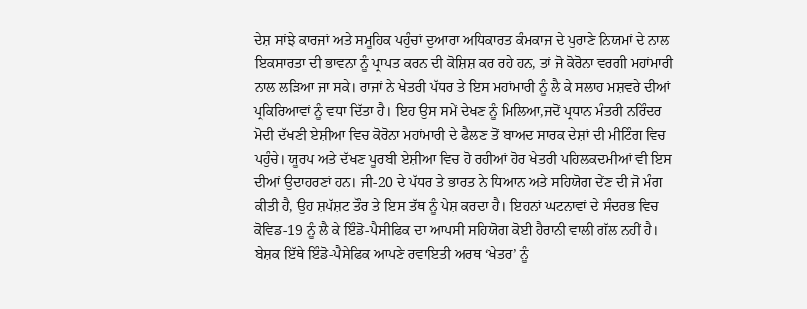ਦੇਸ਼ ਸਾਂਝੇ ਕਾਰਜਾਂ ਅਤੇ ਸਮੂਹਿਕ ਪਹੁੰਚਾਂ ਦੁਆਰਾ ਅਧਿਕਾਰਤ ਕੰਮਕਾਜ ਦੇ ਪੁਰਾਣੇ ਨਿਯਮਾਂ ਦੇ ਨਾਲ ਇਕਸਾਰਤਾ ਦੀ ਭਾਵਨਾ ਨੂੰ ਪ੍ਰਾਪਤ ਕਰਨ ਦੀ ਕੋਸ਼ਿਸ਼ ਕਰ ਰਹੇ ਹਨ, ਤਾਂ ਜੋ ਕੋਰੋਨਾ ਵਰਗੀ ਮਹਾਂਮਾਰੀ ਨਾਲ ਲੜਿਆ ਜਾ ਸਕੇ। ਰਾਜਾਂ ਨੇ ਖੇਤਰੀ ਪੱਧਰ ਤੇ ਇਸ ਮਹਾਂਮਾਰੀ ਨੂੰ ਲੈ ਕੇ ਸਲਾਹ ਮਸ਼ਵਰੇ ਦੀਆਂ ਪ੍ਰਕਿਰਿਆਵਾਂ ਨੂੰ ਵਧਾ ਦਿੱਤਾ ਹੈ। ਇਹ ਉਸ ਸਮੇਂ ਦੇਖਣ ਨੂੰ ਮਿਲਿਆ,ਜਦੋਂ ਪ੍ਰਧਾਨ ਮੰਤਰੀ ਨਰਿੰਦਰ ਮੋਦੀ ਦੱਖਣੀ ਏਸ਼ੀਆ ਵਿਚ ਕੋਰੋਨਾ ਮਹਾਂਮਾਰੀ ਦੇ ਫੈਲਣ ਤੋਂ ਬਾਅਦ ਸਾਰਕ ਦੇਸ਼ਾਂ ਦੀ ਮੀਟਿੰਗ ਵਿਚ ਪਹੁੰਚੇ। ਯੂਰਪ ਅਤੇ ਦੱਖਣ ਪੂਰਬੀ ਏਸ਼ੀਆ ਵਿਚ ਹੋ ਰਹੀਆਂ ਹੋਰ ਖੇਤਰੀ ਪਹਿਲਕਦਮੀਆਂ ਵੀ ਇਸ ਦੀਆਂ ਉਦਾਹਰਣਾਂ ਹਨ। ਜੀ-20 ਦੇ ਪੱਧਰ ਤੇ ਭਾਰਤ ਨੇ ਧਿਆਨ ਅਤੇ ਸਹਿਯੋਗ ਦੇਂਣ ਦੀ ਜੋ ਮੰਗ ਕੀਤੀ ਹੈ, ਉਹ ਸ਼ਪੱਸ਼ਟ ਤੌਰ ਤੇ ਇਸ ਤੱਥ ਨੂੰ ਪੇਸ਼ ਕਰਦਾ ਹੈ। ਇਹਨਾਂ ਘਟਨਾਵਾਂ ਦੇ ਸੰਦਰਭ ਵਿਚ ਕੋਵਿਡ-19 ਨੂੰ ਲੈ ਕੇ ਇੰਡੋ-ਪੈਸੀਫਿਕ ਦਾ ਆਪਸੀ ਸਹਿਯੋਗ ਕੋਈ ਹੈਰਾਨੀ ਵਾਲੀ ਗੱਲ ਨਹੀਂ ਹੈ। ਬੇਸ਼ਕ ਇੱਥੇ ਇੰਡੋ-ਪੈਸੇਫਿਕ ਆਪਣੇ ਰਵਾਇਤੀ ਅਰਥ ‘ਖੇਤਰ’ ਨੂੰ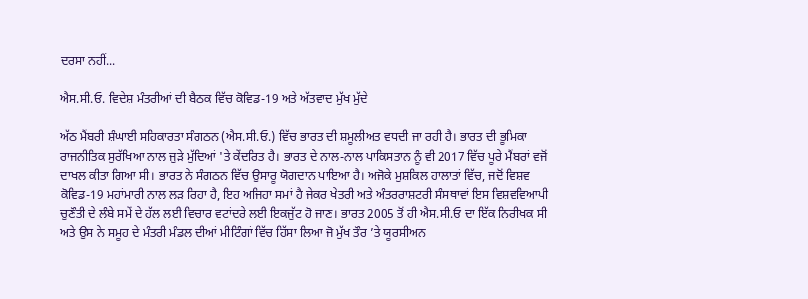ਦਰਸਾ ਨਹੀਂ...

ਐਸ.ਸੀ.ਓ. ਵਿਦੇਸ਼ ਮੰਤਰੀਆਂ ਦੀ ਬੈਠਕ ਵਿੱਚ ਕੋਵਿਡ-19 ਅਤੇ ਅੱਤਵਾਦ ਮੁੱਖ ਮੁੱਦੇ

ਅੱਠ ਮੈਂਬਰੀ ਸ਼ੰਘਾਈ ਸਹਿਕਾਰਤਾ ਸੰਗਠਨ (ਐਸ.ਸੀ.ਓ.) ਵਿੱਚ ਭਾਰਤ ਦੀ ਸ਼ਮੂਲੀਅਤ ਵਧਦੀ ਜਾ ਰਹੀ ਹੈ। ਭਾਰਤ ਦੀ ਭੂਮਿਕਾ ਰਾਜਨੀਤਿਕ ਸੁਰੱਖਿਆ ਨਾਲ ਜੁੜੇ ਮੁੱਦਿਆਂ 'ਤੇ ਕੇਂਦਰਿਤ ਹੈ। ਭਾਰਤ ਦੇ ਨਾਲ-ਨਾਲ ਪਾਕਿਸਤਾਨ ਨੂੰ ਵੀ 2017 ਵਿੱਚ ਪੂਰੇ ਮੈਂਬਰਾਂ ਵਜੋਂ ਦਾਖਲ ਕੀਤਾ ਗਿਆ ਸੀ। ਭਾਰਤ ਨੇ ਸੰਗਠਨ ਵਿੱਚ ਉਸਾਰੂ ਯੋਗਦਾਨ ਪਾਇਆ ਹੈ। ਅਜੋਕੇ ਮੁਸ਼ਕਿਲ ਹਾਲਾਤਾਂ ਵਿੱਚ, ਜਦੋਂ ਵਿਸ਼ਵ ਕੋਵਿਡ-19 ਮਹਾਂਮਾਰੀ ਨਾਲ ਲੜ ਰਿਹਾ ਹੈ, ਇਹ ਅਜਿਹਾ ਸਮਾਂ ਹੈ ਜੇਕਰ ਖੇਤਰੀ ਅਤੇ ਅੰਤਰਰਾਸ਼ਟਰੀ ਸੰਸਥਾਵਾਂ ਇਸ ਵਿਸ਼ਵਵਿਆਪੀ ਚੁਣੌਤੀ ਦੇ ਲੰਬੇ ਸਮੇਂ ਦੇ ਹੱਲ ਲਈ ਵਿਚਾਰ ਵਟਾਂਦਰੇ ਲਈ ਇਕਜੁੱਟ ਹੋ ਜਾਣ। ਭਾਰਤ 2005 ਤੋਂ ਹੀ ਐਸ.ਸੀ.ਓ ਦਾ ਇੱਕ ਨਿਰੀਖਕ ਸੀ ਅਤੇ ਉਸ ਨੇ ਸਮੂਹ ਦੇ ਮੰਤਰੀ ਮੰਡਲ ਦੀਆਂ ਮੀਟਿੰਗਾਂ ਵਿੱਚ ਹਿੱਸਾ ਲਿਆ ਜੋ ਮੁੱਖ ਤੌਰ ’ਤੇ ਯੂਰਸੀਅਨ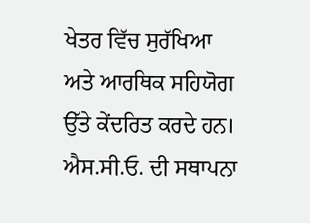ਖੇਤਰ ਵਿੱਚ ਸੁਰੱਖਿਆ ਅਤੇ ਆਰਥਿਕ ਸਹਿਯੋਗ ਉੱਤੇ ਕੇਂਦਰਿਤ ਕਰਦੇ ਹਨ। ਐਸ.ਸੀ.ਓ. ਦੀ ਸਥਾਪਨਾ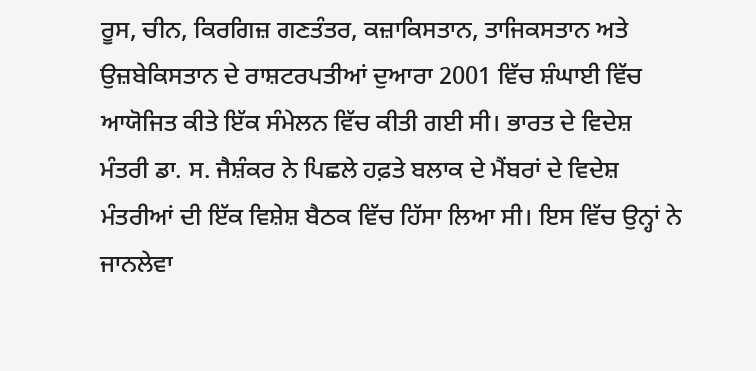ਰੂਸ, ਚੀਨ, ਕਿਰਗਿਜ਼ ਗਣਤੰਤਰ, ਕਜ਼ਾਕਿਸਤਾਨ, ਤਾਜਿਕਸਤਾਨ ਅਤੇ ਉਜ਼ਬੇਕਿਸਤਾਨ ਦੇ ਰਾਸ਼ਟਰਪਤੀਆਂ ਦੁਆਰਾ 2001 ਵਿੱਚ ਸ਼ੰਘਾਈ ਵਿੱਚ ਆਯੋਜਿਤ ਕੀਤੇ ਇੱਕ ਸੰਮੇਲਨ ਵਿੱਚ ਕੀਤੀ ਗਈ ਸੀ। ਭਾਰਤ ਦੇ ਵਿਦੇਸ਼ ਮੰਤਰੀ ਡਾ. ਸ. ਜੈਸ਼ੰਕਰ ਨੇ ਪਿਛਲੇ ਹਫ਼ਤੇ ਬਲਾਕ ਦੇ ਮੈਂਬਰਾਂ ਦੇ ਵਿਦੇਸ਼ ਮੰਤਰੀਆਂ ਦੀ ਇੱਕ ਵਿਸ਼ੇਸ਼ ਬੈਠਕ ਵਿੱਚ ਹਿੱਸਾ ਲਿਆ ਸੀ। ਇਸ ਵਿੱਚ ਉਨ੍ਹਾਂ ਨੇ ਜਾਨਲੇਵਾ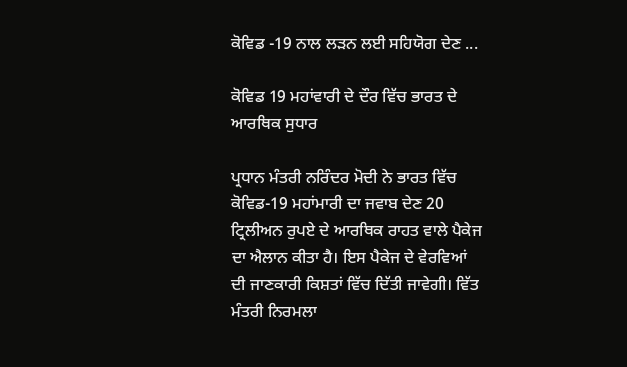ਕੋਵਿਡ -19 ਨਾਲ ਲੜਨ ਲਈ ਸਹਿਯੋਗ ਦੇਣ ...

ਕੋਵਿਡ 19 ਮਹਾਂਵਾਰੀ ਦੇ ਦੌਰ ਵਿੱਚ ਭਾਰਤ ਦੇ ਆਰਥਿਕ ਸੁਧਾਰ

ਪ੍ਰਧਾਨ ਮੰਤਰੀ ਨਰਿੰਦਰ ਮੋਦੀ ਨੇ ਭਾਰਤ ਵਿੱਚ ਕੋਵਿਡ-19 ਮਹਾਂਮਾਰੀ ਦਾ ਜਵਾਬ ਦੇਣ 20 ਟ੍ਰਿਲੀਅਨ ਰੁਪਏ ਦੇ ਆਰਥਿਕ ਰਾਹਤ ਵਾਲੇ ਪੈਕੇਜ ਦਾ ਐਲਾਨ ਕੀਤਾ ਹੈ। ਇਸ ਪੈਕੇਜ ਦੇ ਵੇਰਵਿਆਂ ਦੀ ਜਾਣਕਾਰੀ ਕਿਸ਼ਤਾਂ ਵਿੱਚ ਦਿੱਤੀ ਜਾਵੇਗੀ। ਵਿੱਤ ਮੰਤਰੀ ਨਿਰਮਲਾ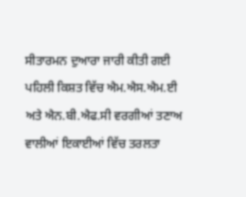ਸੀਤਾਰਮਨ ਦੁਆਰਾ ਜਾਰੀ ਕੀਤੀ ਗਈ ਪਹਿਲੀ ਕਿਸ਼ਤ ਵਿੱਚ ਐਮ.ਐਸ.ਐਮ.ਈ ਅਤੇ ਐਨ.ਬੀ.ਐਫ.ਸੀ ਵਰਗੀਆਂ ਤਣਾਅ ਵਾਲੀਆਂ ਇਕਾਈਆਂ ਵਿੱਚ ਤਰਲਤਾ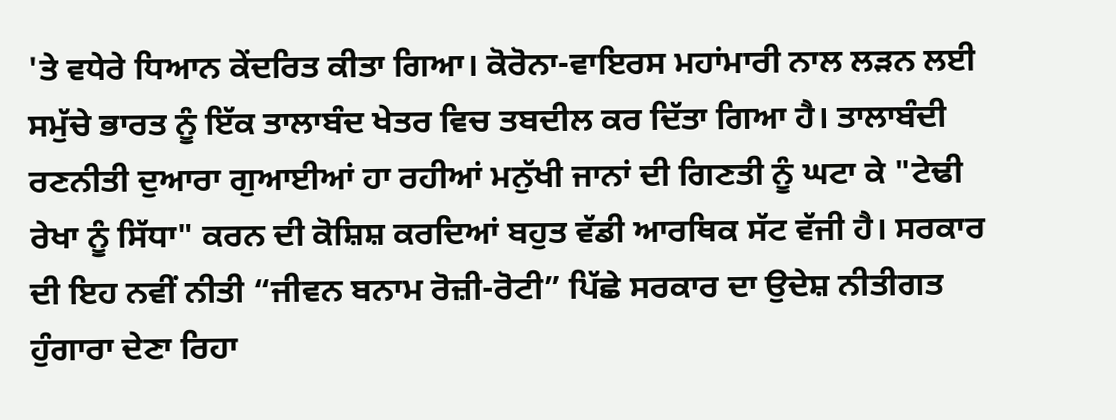'ਤੇ ਵਧੇਰੇ ਧਿਆਨ ਕੇਂਦਰਿਤ ਕੀਤਾ ਗਿਆ। ਕੋਰੋਨਾ-ਵਾਇਰਸ ਮਹਾਂਮਾਰੀ ਨਾਲ ਲੜਨ ਲਈ ਸਮੁੱਚੇ ਭਾਰਤ ਨੂੰ ਇੱਕ ਤਾਲਾਬੰਦ ਖੇਤਰ ਵਿਚ ਤਬਦੀਲ ਕਰ ਦਿੱਤਾ ਗਿਆ ਹੈ। ਤਾਲਾਬੰਦੀ ਰਣਨੀਤੀ ਦੁਆਰਾ ਗੁਆਈਆਂ ਹਾ ਰਹੀਆਂ ਮਨੁੱਖੀ ਜਾਨਾਂ ਦੀ ਗਿਣਤੀ ਨੂੰ ਘਟਾ ਕੇ "ਟੇਢੀ ਰੇਖਾ ਨੂੰ ਸਿੱਧਾ" ਕਰਨ ਦੀ ਕੋਸ਼ਿਸ਼ ਕਰਦਿਆਂ ਬਹੁਤ ਵੱਡੀ ਆਰਥਿਕ ਸੱਟ ਵੱਜੀ ਹੈ। ਸਰਕਾਰ ਦੀ ਇਹ ਨਵੀਂ ਨੀਤੀ “ਜੀਵਨ ਬਨਾਮ ਰੋਜ਼ੀ-ਰੋਟੀ” ਪਿੱਛੇ ਸਰਕਾਰ ਦਾ ਉਦੇਸ਼ ਨੀਤੀਗਤ ਹੁੰਗਾਰਾ ਦੇਣਾ ਰਿਹਾ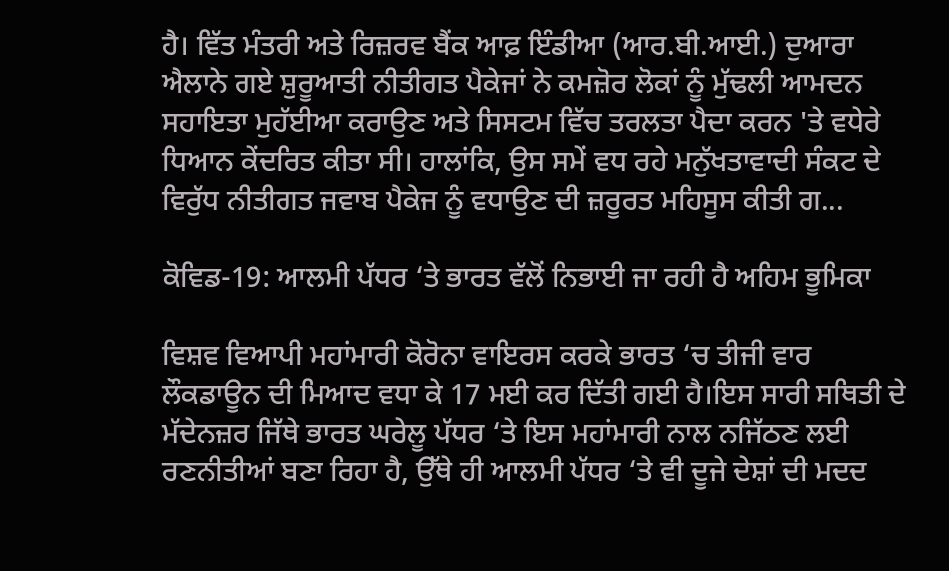ਹੈ। ਵਿੱਤ ਮੰਤਰੀ ਅਤੇ ਰਿਜ਼ਰਵ ਬੈਂਕ ਆਫ਼ ਇੰਡੀਆ (ਆਰ.ਬੀ.ਆਈ.) ਦੁਆਰਾ ਐਲਾਨੇ ਗਏ ਸ਼ੁਰੂਆਤੀ ਨੀਤੀਗਤ ਪੈਕੇਜਾਂ ਨੇ ਕਮਜ਼ੋਰ ਲੋਕਾਂ ਨੂੰ ਮੁੱਢਲੀ ਆਮਦਨ ਸਹਾਇਤਾ ਮੁਹੱਈਆ ਕਰਾਉਣ ਅਤੇ ਸਿਸਟਮ ਵਿੱਚ ਤਰਲਤਾ ਪੈਦਾ ਕਰਨ 'ਤੇ ਵਧੇਰੇ ਧਿਆਨ ਕੇਂਦਰਿਤ ਕੀਤਾ ਸੀ। ਹਾਲਾਂਕਿ, ਉਸ ਸਮੇਂ ਵਧ ਰਹੇ ਮਨੁੱਖਤਾਵਾਦੀ ਸੰਕਟ ਦੇ ਵਿਰੁੱਧ ਨੀਤੀਗਤ ਜਵਾਬ ਪੈਕੇਜ ਨੂੰ ਵਧਾਉਣ ਦੀ ਜ਼ਰੂਰਤ ਮਹਿਸੂਸ ਕੀਤੀ ਗ...

ਕੋਵਿਡ-19: ਆਲਮੀ ਪੱਧਰ ‘ਤੇ ਭਾਰਤ ਵੱਲੋਂ ਨਿਭਾਈ ਜਾ ਰਹੀ ਹੈ ਅਹਿਮ ਭੂਮਿਕਾ

ਵਿਸ਼ਵ ਵਿਆਪੀ ਮਹਾਂਮਾਰੀ ਕੋਰੋਨਾ ਵਾਇਰਸ ਕਰਕੇ ਭਾਰਤ ‘ਚ ਤੀਜੀ ਵਾਰ ਲੌਕਡਾਊਨ ਦੀ ਮਿਆਦ ਵਧਾ ਕੇ 17 ਮਈ ਕਰ ਦਿੱਤੀ ਗਈ ਹੈ।ਇਸ ਸਾਰੀ ਸਥਿਤੀ ਦੇ ਮੱਦੇਨਜ਼ਰ ਜਿੱਥੇ ਭਾਰਤ ਘਰੇਲੂ ਪੱਧਰ ‘ਤੇ ਇਸ ਮਹਾਂਮਾਰੀ ਨਾਲ ਨਜਿੱਠਣ ਲਈ ਰਣਨੀਤੀਆਂ ਬਣਾ ਰਿਹਾ ਹੈ, ਉੱਥੇ ਹੀ ਆਲਮੀ ਪੱਧਰ ‘ਤੇ ਵੀ ਦੂਜੇ ਦੇਸ਼ਾਂ ਦੀ ਮਦਦ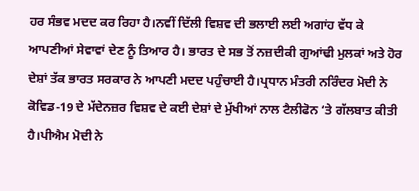ਹਰ ਸੰਭਵ ਮਦਦ ਕਰ ਰਿਹਾ ਹੈ।ਨਵੀਂ ਦਿੱਲੀ ਵਿਸ਼ਵ ਦੀ ਭਲਾਈ ਲਈ ਅਗਾਂਹ ਵੱਧ ਕੇ ਆਪਣੀਆਂ ਸੇਵਾਵਾਂ ਦੇਣ ਨੂੰ ਤਿਆਰ ਹੈ। ਭਾਰਤ ਦੇ ਸਭ ਤੋਂ ਨਜ਼ਦੀਕੀ ਗੁਆਂਢੀ ਮੁਲਕਾਂ ਅਤੇ ਹੋਰ ਦੇਸ਼ਾਂ ਤੱਕ ਭਾਰਤ ਸਰਕਾਰ ਨੇ ਆਪਣੀ ਮਦਦ ਪਹੁੰਚਾਈ ਹੈ।ਪ੍ਰਧਾਨ ਮੰਤਰੀ ਨਰਿੰਦਰ ਮੋਦੀ ਨੇ ਕੋਵਿਡ-19 ਦੇ ਮੱਦੇਨਜ਼ਰ ਵਿਸ਼ਵ ਦੇ ਕਈ ਦੇਸ਼ਾਂ ਦੇ ਮੁੱਖੀਆਂ ਨਾਲ ਟੈਲੀਫੋਨ ‘ਤੇ ਗੱਲਬਾਤ ਕੀਤੀ ਹੈ।ਪੀਐਮ ਮੋਦੀ ਨੇ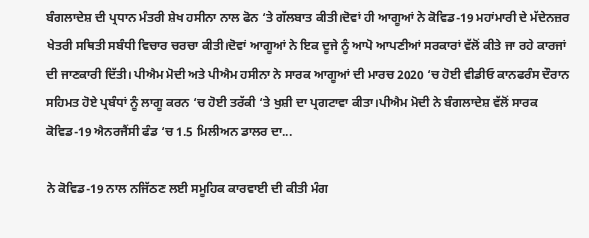ਬੰਗਲਾਦੇਸ਼ ਦੀ ਪ੍ਰਧਾਨ ਮੰਤਰੀ ਸ਼ੇਖ ਹਸੀਨਾ ਨਾਲ ਫੋਨ ‘ਤੇ ਗੱਲਬਾਤ ਕੀਤੀ।ਦੋਵਾਂ ਹੀ ਆਗੂਆਂ ਨੇ ਕੋਵਿਡ-19 ਮਹਾਂਮਾਰੀ ਦੇ ਮੱਦੇਨਜ਼ਰ ਖੇਤਰੀ ਸਥਿਤੀ ਸਬੰਧੀ ਵਿਚਾਰ ਚਰਚਾ ਕੀਤੀ।ਦੋਵਾਂ ਆਗੂਆਂ ਨੇ ਇਕ ਦੂਜੇ ਨੂੰ ਆਪੋ ਆਪਣੀਆਂ ਸਰਕਾਰਾਂ ਵੱਲੋਂ ਕੀਤੇ ਜਾ ਰਹੇ ਕਾਰਜਾਂ ਦੀ ਜਾਣਕਾਰੀ ਦਿੱਤੀ। ਪੀਐਮ ਮੋਦੀ ਅਤੇ ਪੀਐਮ ਹਸੀਨਾ ਨੇ ਸਾਰਕ ਆਗੂਆਂ ਦੀ ਮਾਰਚ 2020 ‘ਚ ਹੋਈ ਵੀਡੀਓ ਕਾਨਫਰੰਸ ਦੌਰਾਨ ਸਹਿਮਤ ਹੋਏ ਪ੍ਰਬੰਧਾਂ ਨੂੰ ਲਾਗੂ ਕਰਨ ‘ਚ ਹੋਈ ਤਰੱਕੀ ‘ਤੇ ਖੁਸ਼ੀ ਦਾ ਪ੍ਰਗਟਾਵਾ ਕੀਤਾ।ਪੀਐਮ ਮੋਦੀ ਨੇ ਬੰਗਲਾਦੇਸ਼ ਵੱਲੋਂ ਸਾਰਕ ਕੋਵਿਡ-19 ਐਨਰਜੈਂਸੀ ਫੰਡ ‘ਚ 1.5 ਮਿਲੀਅਨ ਡਾਲਰ ਦਾ...

ਨੇ ਕੋਵਿਡ-19 ਨਾਲ ਨਜਿੱਠਣ ਲਈ ਸਮੂਹਿਕ ਕਾਰਵਾਈ ਦੀ ਕੀਤੀ ਮੰਗ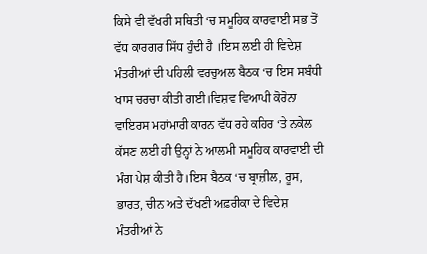ਕਿਸੇ ਵੀ ਵੱਖਰੀ ਸਥਿਤੀ ‘ਚ ਸਮੂਹਿਕ ਕਾਰਵਾਈ ਸਭ ਤੋਂ ਵੱਧ ਕਾਰਗਰ ਸਿੱਧ ਹੁੰਦੀ ਹੈ ।ਇਸ ਲਈ ਹੀ ਵਿਦੇਸ਼ ਮੰਤਰੀਆਂ ਦੀ ਪਹਿਲੀ ਵਰਚੁਅਲ ਬੈਠਕ ‘ਚ ਇਸ ਸਬੰਧੀ ਖਾਸ ਚਰਚਾ ਕੀਤੀ ਗਈ।ਵਿਸ਼ਵ ਵਿਆਪੀ ਕੋਰੋਨਾ ਵਾਇਰਸ ਮਹਾਂਮਾਰੀ ਕਾਰਨ ਵੱਧ ਰਹੇ ਕਹਿਰ ‘ਤੇ ਨਕੇਲ ਕੱਸਣ ਲਈ ਹੀ ਉਨ੍ਹਾਂ ਨੇ ਆਲਮੀ ਸਮੂਹਿਕ ਕਾਰਵਾਈ ਦੀ ਮੰਗ ਪੇਸ਼ ਕੀਤੀ ਹੈ।ਇਸ ਬੈਠਕ ‘ਚ ਬ੍ਰਾਜ਼ੀਲ, ਰੂਸ, ਭਾਰਤ, ਚੀਨ ਅਤੇ ਦੱਖਣੀ ਅਫ਼ਰੀਕਾ ਦੇ ਵਿਦੇਸ਼ ਮੰਤਰੀਆਂ ਨੇ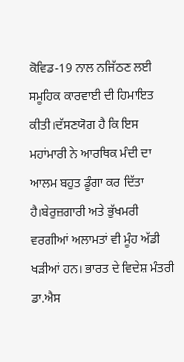ਕੋਵਿਡ-19 ਨਾਲ ਨਜਿੱਠਣ ਲਈ ਸਮੂਹਿਕ ਕਾਰਵਾਈ ਦੀ ਹਿਮਾਇਤ ਕੀਤੀ।ਦੱਸਣਯੋਗ ਹੈ ਕਿ ਇਸ ਮਹਾਂਮਾਰੀ ਨੇ ਆਰਥਿਕ ਮੰਦੀ ਦਾ ਆਲਮ ਬਹੁਤ ਡੂੰਗਾ ਕਰ ਦਿੱਤਾ ਹੈ।ਬੇਰੁਜ਼ਗਾਰੀ ਅਤੇ ਭੁੱਖਮਰੀ ਵਰਗੀਆਂ ਅਲਾਮਤਾਂ ਵੀ ਮੂੰਹ ਅੱਡੀ ਖੜੀਆਂ ਹਨ। ਭਾਰਤ ਦੇ ਵਿਦੇਸ਼ ਮੰਤਰੀ ਡਾ.ਐਸ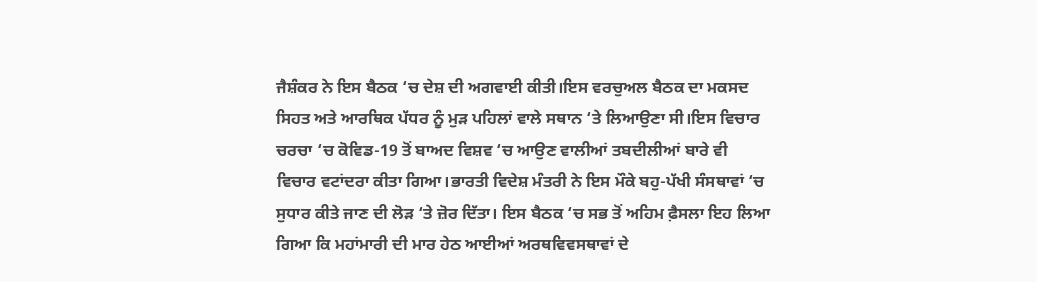ਜੈਸ਼ੰਕਰ ਨੇ ਇਸ ਬੈਠਕ ‘ਚ ਦੇਸ਼ ਦੀ ਅਗਵਾਈ ਕੀਤੀ।ਇਸ ਵਰਚੁਅਲ ਬੈਠਕ ਦਾ ਮਕਸਦ ਸਿਹਤ ਅਤੇ ਆਰਥਿਕ ਪੱਧਰ ਨੂੰ ਮੁੜ ਪਹਿਲਾਂ ਵਾਲੇ ਸਥਾਨ ‘ਤੇ ਲਿਆਉਣਾ ਸੀ।ਇਸ ਵਿਚਾਰ ਚਰਚਾ ‘ਚ ਕੋਵਿਡ-19 ਤੋਂ ਬਾਅਦ ਵਿਸ਼ਵ ‘ਚ ਆਉਣ ਵਾਲੀਆਂ ਤਬਦੀਲੀਆਂ ਬਾਰੇ ਵੀ ਵਿਚਾਰ ਵਟਾਂਦਰਾ ਕੀਤਾ ਗਿਆ।ਭਾਰਤੀ ਵਿਦੇਸ਼ ਮੰਤਰੀ ਨੇ ਇਸ ਮੌਕੇ ਬਹੁ-ਪੱਖੀ ਸੰਸਥਾਵਾਂ ‘ਚ ਸੁਧਾਰ ਕੀਤੇ ਜਾਣ ਦੀ ਲੋੜ ‘ਤੇ ਜ਼ੋਰ ਦਿੱਤਾ। ਇਸ ਬੈਠਕ ‘ਚ ਸਭ ਤੋਂ ਅਹਿਮ ਫ਼ੈਸਲਾ ਇਹ ਲਿਆ ਗਿਆ ਕਿ ਮਹਾਂਮਾਰੀ ਦੀ ਮਾਰ ਹੇਠ ਆਈਆਂ ਅਰਥਵਿਵਸਥਾਵਾਂ ਦੇ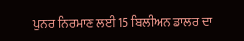ਪੁਨਰ ਨਿਰਮਾਣ ਲਈ 15 ਬਿਲੀਅਨ ਡਾਲਰ ਦਾ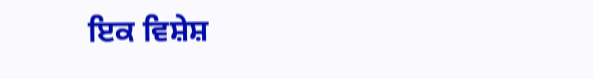ਇਕ ਵਿਸ਼ੇਸ਼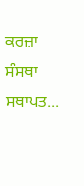ਕਰਜ਼ਾ ਸੰਸਥਾ ਸਥਾਪਤ...